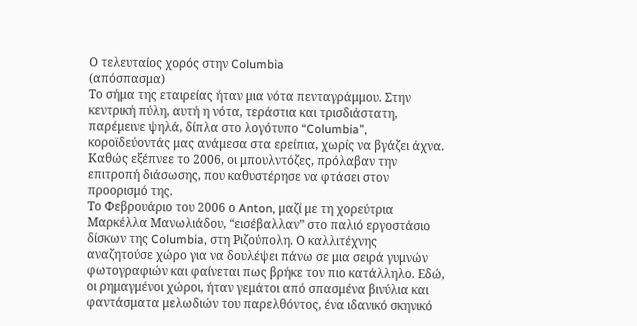Ο τελευταίος χορός στην Columbia
(απόσπασμα)
Το σήμα της εταιρείας ήταν μια νότα πενταγράμμου. Στην κεντρική πύλη, αυτή η νότα, τεράστια και τρισδιάστατη, παρέμεινε ψηλά, δίπλα στο λογότυπο “Columbia”, κοροϊδεύοντάς μας ανάμεσα στα ερείπια, χωρίς να βγάζει άχνα. Καθώς εξέπνεε το 2006, οι μπουλντόζες, πρόλαβαν την επιτροπή διάσωσης, που καθυστέρησε να φτάσει στον προορισμό της.
Το Φεβρουάριο του 2006 ο Anton, μαζί με τη χορεύτρια Μαρκέλλα Μανωλιάδου, “εισέβαλλαν” στο παλιό εργοστάσιο δίσκων της Columbia, στη Ριζούπολη. Ο καλλιτέχνης αναζητούσε χώρο για να δουλέψει πάνω σε μια σειρά γυμνών φωτογραφιών και φαίνεται πως βρήκε τον πιο κατάλληλο. Εδώ, οι ρημαγμένοι χώροι, ήταν γεμάτοι από σπασμένα βινύλια και φαντάσματα μελωδιών του παρελθόντος, ένα ιδανικό σκηνικό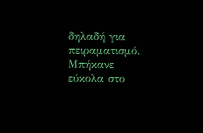δηλαδή για πειραματισμό. Μπήκανε εύκολα στο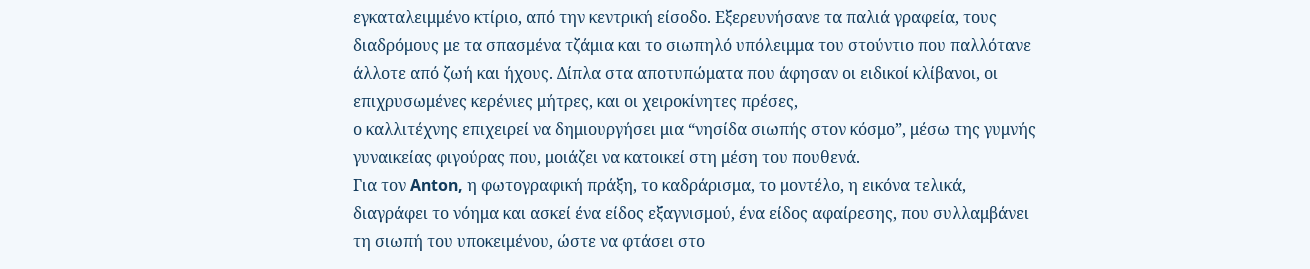εγκαταλειμμένο κτίριο, από την κεντρική είσοδο. Εξερευνήσανε τα παλιά γραφεία, τους διαδρόμους με τα σπασμένα τζάμια και το σιωπηλό υπόλειμμα του στούντιο που παλλότανε άλλοτε από ζωή και ήχους. Δίπλα στα αποτυπώματα που άφησαν οι ειδικοί κλίβανοι, οι επιχρυσωμένες κερένιες μήτρες, και οι χειροκίνητες πρέσες,
ο καλλιτέχνης επιχειρεί να δημιουργήσει μια “νησίδα σιωπής στον κόσμο”, μέσω της γυμνής γυναικείας φιγούρας που, μοιάζει να κατοικεί στη μέση του πουθενά.
Για τον Anton, η φωτογραφική πράξη, το καδράρισμα, το μοντέλο, η εικόνα τελικά, διαγράφει το νόημα και ασκεί ένα είδος εξαγνισμού, ένα είδος αφαίρεσης, που συλλαμβάνει τη σιωπή του υποκειμένου, ώστε να φτάσει στο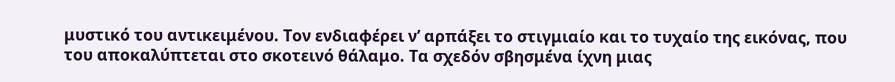μυστικό του αντικειμένου. Τον ενδιαφέρει ν’ αρπάξει το στιγμιαίο και το τυχαίο της εικόνας, που του αποκαλύπτεται στο σκοτεινό θάλαμο. Τα σχεδόν σβησμένα ίχνη μιας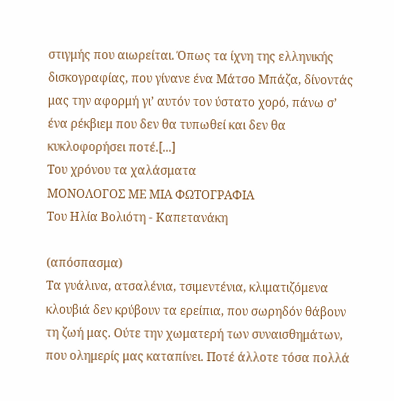στιγμής που αιωρείται. Όπως τα ίχνη της ελληνικής δισκογραφίας, που γίνανε ένα Μάτσο Μπάζα, δίνοντάς μας την αφορμή γι’ αυτόν τον ύστατο χορό, πάνω σ’ ένα ρέκβιεμ που δεν θα τυπωθεί και δεν θα κυκλοφορήσει ποτέ.[...]
Του χρόνου τα χαλάσματα
ΜΟΝΟΛΟΓΟΣ ΜΕ ΜΙΑ ΦΩΤΟΓΡΑΦΙΑ
Του Ηλία Βολιότη - Καπετανάκη

(απόσπασμα)
Τα γυάλινα, ατσαλένια, τσιμεντένια, κλιματιζόμενα κλουβιά δεν κρύβουν τα ερείπια, που σωρηδόν θάβουν τη ζωή μας. Ούτε την χωματερή των συναισθημάτων, που ολημερίς μας καταπίνει. Ποτέ άλλοτε τόσα πολλά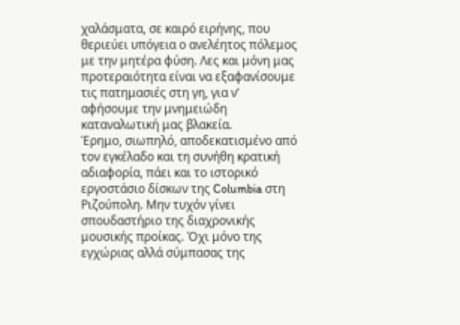χαλάσματα, σε καιρό ειρήνης, που θεριεύει υπόγεια ο ανελέητος πόλεμος με την μητέρα φύση. Λες και μόνη μας προτεραιότητα είναι να εξαφανίσουμε τις πατημασιές στη γη, για ν’ αφήσουμε την μνημειώδη καταναλωτική μας βλακεία.
Έρημο, σιωπηλό, αποδεκατισμένο από τον εγκέλαδο και τη συνήθη κρατική αδιαφορία, πάει και το ιστορικό εργοστάσιο δίσκων της Columbia στη Ριζούπολη. Μην τυχόν γίνει σπουδαστήριο της διαχρονικής μουσικής προίκας. Όχι μόνο της εγχώριας αλλά σύμπασας της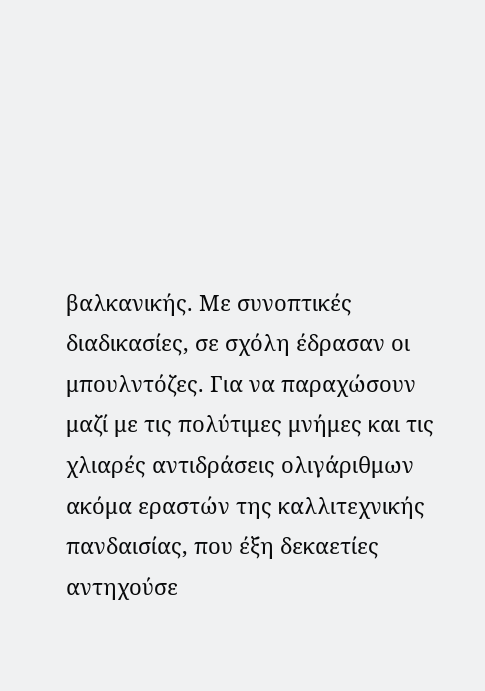βαλκανικής. Με συνοπτικές διαδικασίες, σε σχόλη έδρασαν οι μπουλντόζες. Για να παραχώσουν μαζί με τις πολύτιμες μνήμες και τις χλιαρές αντιδράσεις ολιγάριθμων ακόμα εραστών της καλλιτεχνικής πανδαισίας, που έξη δεκαετίες αντηχούσε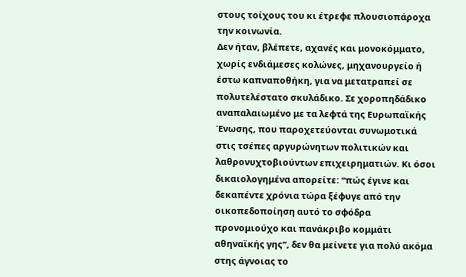στους τοίχους του κι έτρεφε πλουσιοπάροχα την κοινωνία.
Δεν ήταν, βλέπετε, αχανές και μονοκόμματο, χωρίς ενδιάμεσες κολώνες, μηχανουργείο ή έστω καπναποθήκη, για να μετατραπεί σε πολυτελέστατο σκυλάδικο. Σε χοροπηδάδικο αναπαλαιωμένο με τα λεφτά της Ευρωπαϊκής Ένωσης, που παροχετεύονται συνωμοτικά στις τσέπες αργυρώνητων πολιτικών και λαθρονυχτοβιούντων επιχειρηματιών. Κι όσοι δικαιολογημένα απορείτε: “πώς έγινε και δεκαπέντε χρόνια τώρα ξέφυγε από την οικοπεδοποίηση αυτό το σφόδρα προνομιούχο και πανάκριβο κομμάτι αθηναϊκής γης”, δεν θα μείνετε για πολύ ακόμα στης άγνοιας το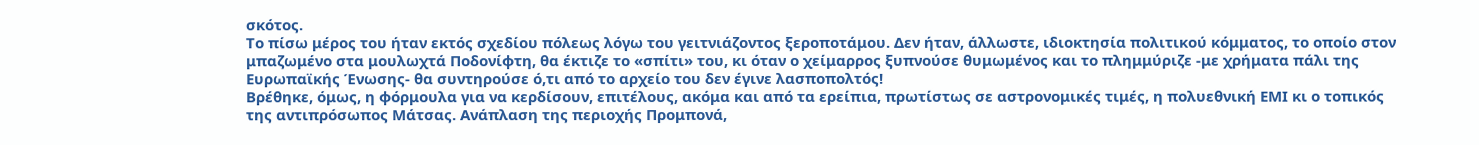σκότος.
Το πίσω μέρος του ήταν εκτός σχεδίου πόλεως λόγω του γειτνιάζοντος ξεροποτάμου. Δεν ήταν, άλλωστε, ιδιοκτησία πολιτικού κόμματος, το οποίο στον μπαζωμένο στα μουλωχτά Ποδονίφτη, θα έκτιζε το «σπίτι» του, κι όταν ο χείμαρρος ξυπνούσε θυμωμένος και το πλημμύριζε -με χρήματα πάλι της Ευρωπαϊκής Ένωσης- θα συντηρούσε ό,τι από το αρχείο του δεν έγινε λασποπολτός!
Βρέθηκε, όμως, η φόρμουλα για να κερδίσουν, επιτέλους, ακόμα και από τα ερείπια, πρωτίστως σε αστρονομικές τιμές, η πολυεθνική ΕΜΙ κι ο τοπικός της αντιπρόσωπος Μάτσας. Ανάπλαση της περιοχής Προμπονά,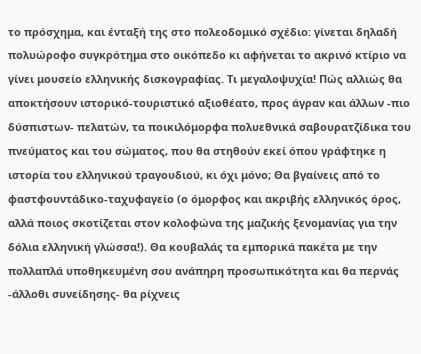το πρόσχημα, και ένταξή της στο πολεοδομικό σχέδιο: γίνεται δηλαδή πολυώροφο συγκρότημα στο οικόπεδο κι αφήνεται το ακρινό κτίριο να γίνει μουσείο ελληνικής δισκογραφίας. Τι μεγαλοψυχία! Πώς αλλιώς θα αποκτήσουν ιστορικό-τουριστικό αξιοθέατο, προς άγραν και άλλων -πιο δύσπιστων- πελατών, τα ποικιλόμορφα πολυεθνικά σαβουρατζίδικα του πνεύματος και του σώματος, που θα στηθούν εκεί όπου γράφτηκε η ιστορία του ελληνικού τραγουδιού, κι όχι μόνο; Θα βγαίνεις από το φαστφουντάδικο-ταχυφαγείο (ο όμορφος και ακριβής ελληνικός όρος, αλλά ποιος σκοτίζεται στον κολοφώνα της μαζικής ξενομανίας για την δόλια ελληνική γλώσσα!). Θα κουβαλάς τα εμπορικά πακέτα με την πολλαπλά υποθηκευμένη σου ανάπηρη προσωπικότητα και θα περνάς -άλλοθι συνείδησης- θα ρίχνεις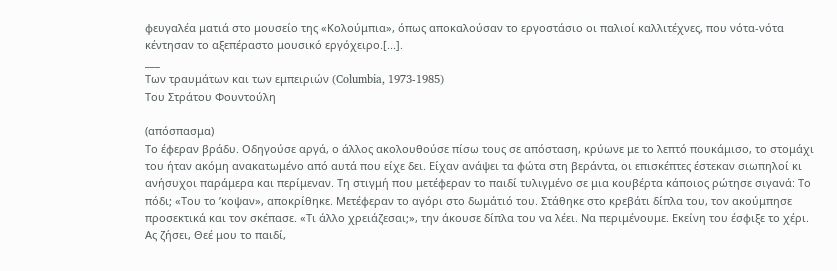φευγαλέα ματιά στο μουσείο της «Κολούμπια», όπως αποκαλούσαν το εργοστάσιο οι παλιοί καλλιτέχνες, που νότα-νότα κέντησαν το αξεπέραστο μουσικό εργόχειρο.[...].
___
Των τραυμάτων και των εμπειριών (Columbia, 1973-1985)
Tου Στράτου Φουντούλη

(απόσπασμα)
Το έφεραν βράδυ. Oδηγούσε αργά, ο άλλος ακολουθούσε πίσω τους σε απόσταση, κρύωνε με το λεπτό πουκάμισο, το στομάχι του ήταν ακόμη ανακατωμένο από αυτά που είχε δει. Είχαν ανάψει τα φώτα στη βεράντα, οι επισκέπτες έστεκαν σιωπηλοί κι ανήσυχοι παράμερα και περίμεναν. Τη στιγμή που μετέφεραν το παιδί τυλιγμένο σε μια κουβέρτα κάποιος ρώτησε σιγανά: Το πόδι; «Του το ’κοψαν», αποκρίθηκε. Μετέφεραν το αγόρι στο δωμάτιό του. Στάθηκε στο κρεβάτι δίπλα του, τον ακούμπησε προσεκτικά και τον σκέπασε. «Τι άλλο χρειάζεσαι;», την άκουσε δίπλα του να λέει. Να περιμένουμε. Εκείνη του έσφιξε το χέρι. Ας ζήσει, Θεέ μου το παιδί,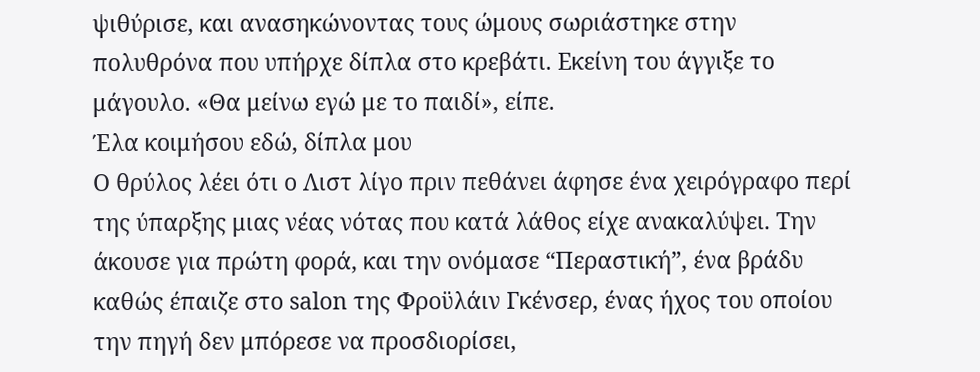ψιθύρισε, και ανασηκώνοντας τους ώμους σωριάστηκε στην πολυθρόνα που υπήρχε δίπλα στο κρεβάτι. Εκείνη του άγγιξε το μάγουλο. «Θα μείνω εγώ με το παιδί», είπε.
Έλα κοιμήσου εδώ, δίπλα μου
Ο θρύλος λέει ότι ο Λιστ λίγο πριν πεθάνει άφησε ένα χειρόγραφο περί της ύπαρξης μιας νέας νότας που κατά λάθος είχε ανακαλύψει. Την άκουσε για πρώτη φορά, και την ονόμασε “Περαστική”, ένα βράδυ καθώς έπαιζε στο salon της Φροϋλάιν Γκένσερ, ένας ήχος του οποίου την πηγή δεν μπόρεσε να προσδιορίσει,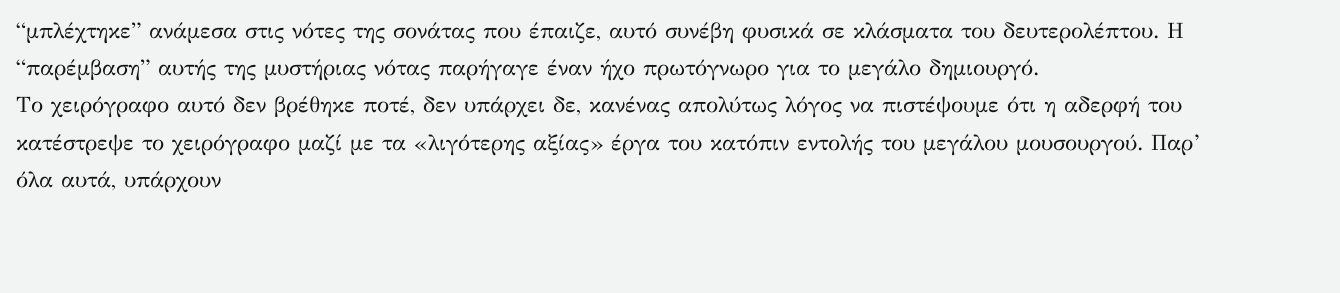“μπλέχτηκε” ανάμεσα στις νότες της σονάτας που έπαιζε, αυτό συνέβη φυσικά σε κλάσματα του δευτερολέπτου. Η “παρέμβαση” αυτής της μυστήριας νότας παρήγαγε έναν ήχο πρωτόγνωρο για το μεγάλο δημιουργό.
Το χειρόγραφο αυτό δεν βρέθηκε ποτέ, δεν υπάρχει δε, κανένας απολύτως λόγος να πιστέψουμε ότι η αδερφή του κατέστρεψε το χειρόγραφο μαζί με τα «λιγότερης αξίας» έργα του κατόπιν εντολής του μεγάλου μουσουργού. Παρ’ όλα αυτά, υπάρχουν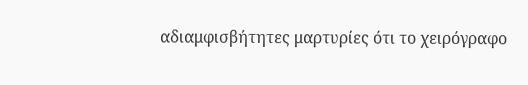αδιαμφισβήτητες μαρτυρίες ότι το χειρόγραφο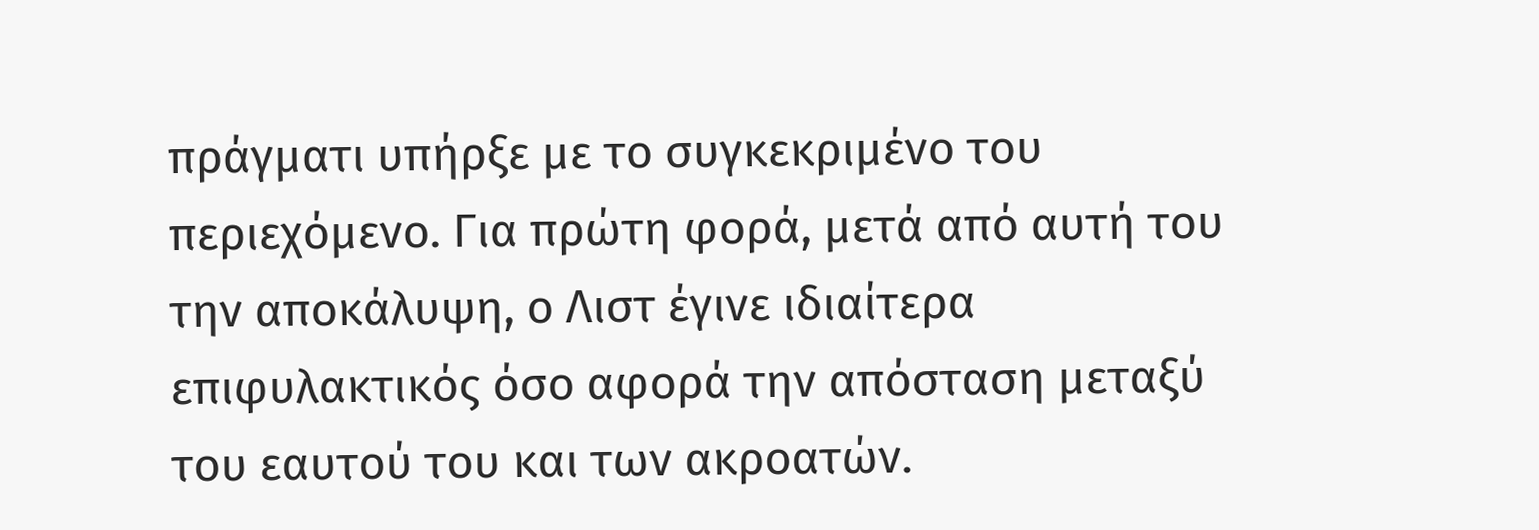πράγματι υπήρξε με το συγκεκριμένο του περιεχόμενο. Για πρώτη φορά, μετά από αυτή του την αποκάλυψη, ο Λιστ έγινε ιδιαίτερα επιφυλακτικός όσο αφορά την απόσταση μεταξύ του εαυτού του και των ακροατών.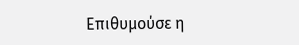Επιθυμούσε η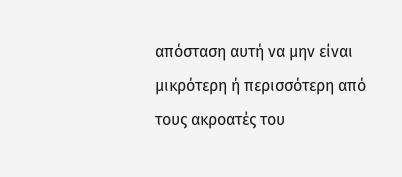απόσταση αυτή να μην είναι μικρότερη ή περισσότερη από τους ακροατές του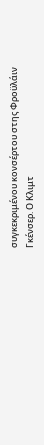συγκεκριμένου κονσέρτου στης Φροϋλάιν Γκένσερ. Ο Κλιμτ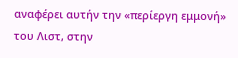αναφέρει αυτήν την «περίεργη εμμονή» του Λιστ, στην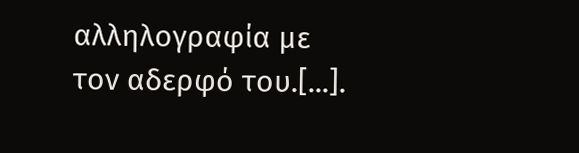αλληλογραφία με τον αδερφό του.[...].